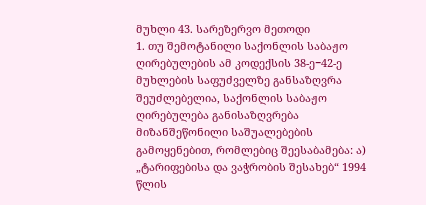მუხლი 43. სარეზერვო მეთოდი
1. თუ შემოტანილი საქონლის საბაჟო ღირებულების ამ კოდექსის 38-ე−42-ე მუხლების საფუძველზე განსაზღვრა შეუძლებელია, საქონლის საბაჟო ღირებულება განისაზღვრება მიზანშეწონილი საშუალებების გამოყენებით, რომლებიც შეესაბამება: ა) „ტარიფებისა და ვაჭრობის შესახებ“ 1994 წლის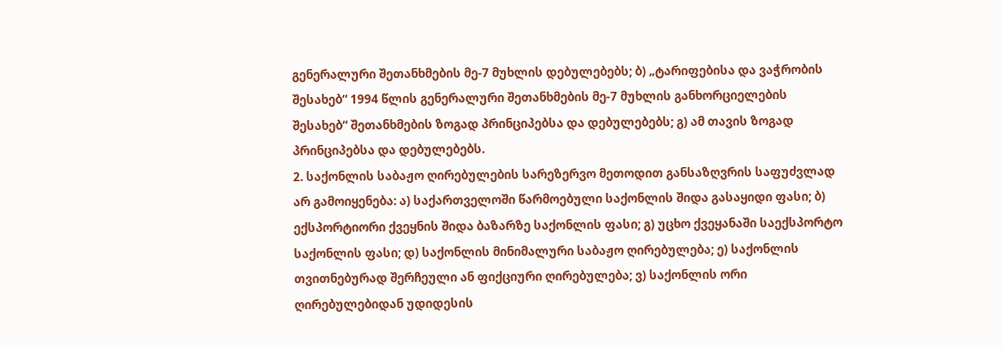გენერალური შეთანხმების მე-7 მუხლის დებულებებს; ბ) „ტარიფებისა და ვაჭრობის შესახებ“ 1994 წლის გენერალური შეთანხმების მე-7 მუხლის განხორციელების შესახებ“ შეთანხმების ზოგად პრინციპებსა და დებულებებს; გ) ამ თავის ზოგად პრინციპებსა და დებულებებს.
2. საქონლის საბაჟო ღირებულების სარეზერვო მეთოდით განსაზღვრის საფუძვლად არ გამოიყენება: ა) საქართველოში წარმოებული საქონლის შიდა გასაყიდი ფასი; ბ) ექსპორტიორი ქვეყნის შიდა ბაზარზე საქონლის ფასი; გ) უცხო ქვეყანაში საექსპორტო საქონლის ფასი; დ) საქონლის მინიმალური საბაჟო ღირებულება; ე) საქონლის თვითნებურად შერჩეული ან ფიქციური ღირებულება; ვ) საქონლის ორი ღირებულებიდან უდიდესის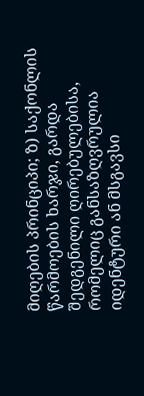მიღების პრინციპი; ზ) საქონლის წარმოების ხარჯი, გარდა შედგენილი ღირებულებისა, რომელიც განსაზღვრულია იდენტური ან მსგავსი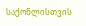საქონლისთვის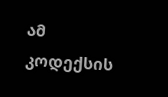ამ კოდექსის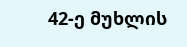42-ე მუხლის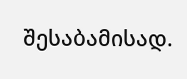შესაბამისად.